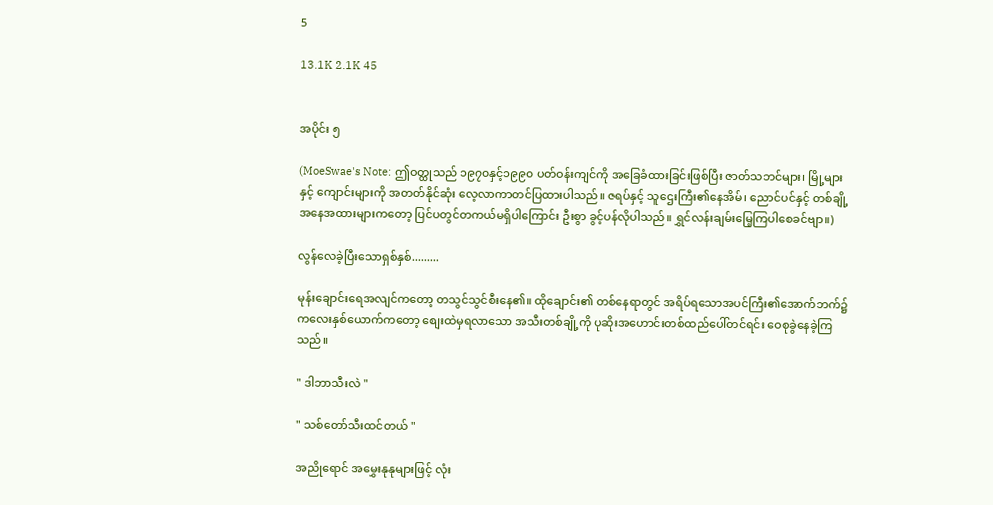5

13.1K 2.1K 45


အပိုင်း ၅

(MoeSwae's Note: ဤဝတ္ထုသည် ၁၉၇၀နှင့်၁၉၉၀ ပတ်ဝန်းကျင်ကို အခြေခံထားခြင်းဖြစ်ပြီး ဇာတ်သဘင်များ၊ မြို့များနှင့် ကျောင်းများကို အတတ်နိုင်ဆုံး လေ့လာကာတင်ပြထားပါသည်။ ဇရပ်နှင့် သူဌေးကြီး၏နေအိမ်၊ ညောင်ပင်နှင့် တစ်ချို့အနေအထားများကတော့ ပြင်ပတွင်တကယ်မရှိပါကြောင်း ဦးစွာ ခွင့်ပန်လိုပါသည်။ ရွှင်လန်းချမ်းမြေ့ကြပါစေခင်ဗျာ။)

လွန်လေခဲ့ပြီးသောရှစ်နှစ်.........

မုန်းချောင်းရေအလျင်ကတော့ တသွင်သွင်စီးနေ၏။ ထိုချောင်း၏ တစ်နေရာတွင် အရိပ်ရသောအပင်ကြီး၏အောက်ဘက်၌ ကလေးနှစ်ယောက်ကတော့ စျေးထဲမှရလာသော အသီးတစ်ချို့ကို ပုဆိုးအဟောင်းတစ်ထည်ပေါ်တင်ရင်း ဝေစုခွဲနေခဲ့ကြသည်။

" ဒါဘာသီးလဲ "

" သစ်တော်သီးထင်တယ် "

အညိုရောင် အမွှေးနုနုများဖြင့် လုံး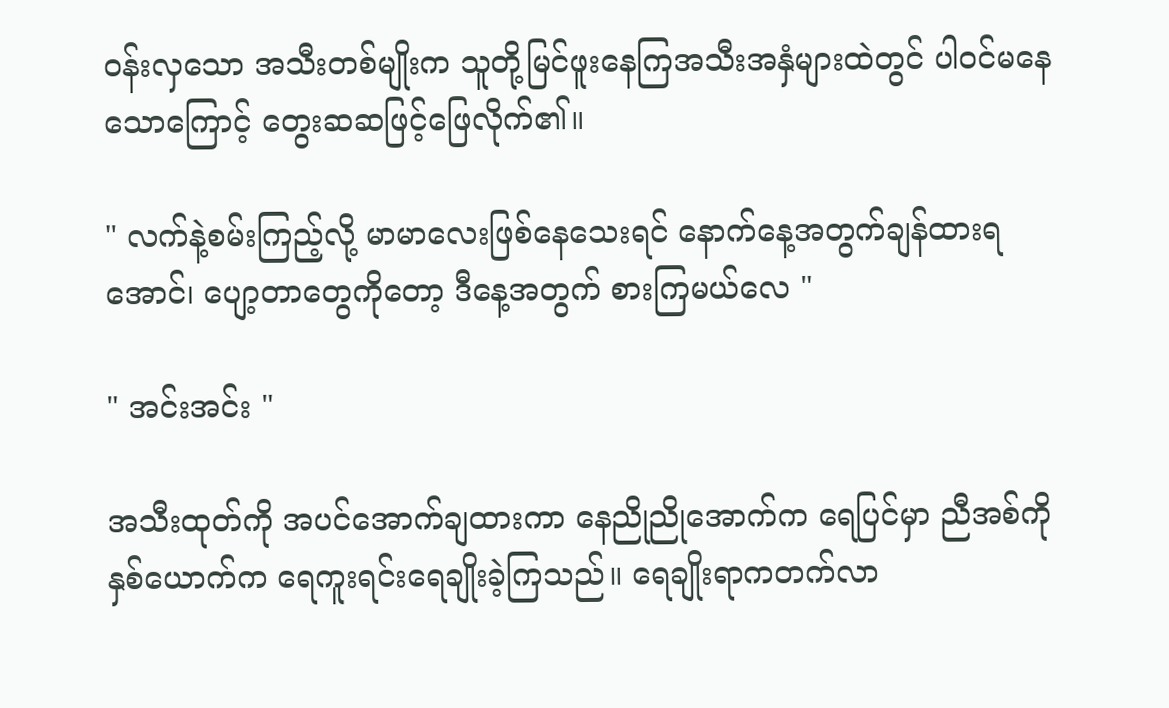ဝန်းလှသော အသီးတစ်မျိုးက သူတို့မြင်ဖူးနေကြအသီးအနှံများထဲတွင် ပါဝင်မနေသောကြောင့် တွေးဆဆဖြင့်ဖြေလိုက်၏။

" လက်နဲ့စမ်းကြည့်လို့ မာမာလေးဖြစ်နေသေးရင် နောက်နေ့အတွက်ချန်ထားရအောင်၊ ပျော့တာတွေကိုတော့ ဒီနေ့အတွက် စားကြမယ်လေ "

" အင်းအင်း "

အသီးထုတ်ကို အပင်အောက်ချထားကာ နေညိုညိုအောက်က ရေပြင်မှာ ညီအစ်ကိုနှစ်ယောက်က ရေကူးရင်းရေချိုးခဲ့ကြသည်။ ရေချိုးရာကတက်လာ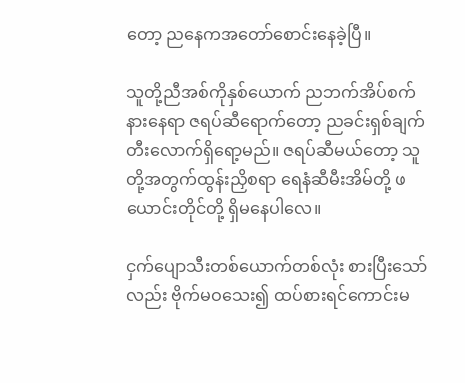တော့ ညနေကအတော်စောင်းနေခဲ့ပြီ။

သူတို့ညီအစ်ကိုနှစ်ယောက် ညဘက်အိပ်စက်နားနေရာ ဇရပ်ဆီရောက်တော့ ညခင်းရှစ်ချက်တီးလောက်ရှိရော့မည်။ ဇရပ်ဆီမယ်တော့ သူတို့အတွက်ထွန်းညှိစရာ ရေနံဆီမီးအိမ်တို့ ဖယောင်းတိုင်တို့ ရှိမနေပါလေ။

ငှက်ပျောသီးတစ်ယောက်တစ်လုံး စားပြီးသော်လည်း ဗိုက်မဝသေး၍ ထပ်စားရင်ကောင်းမ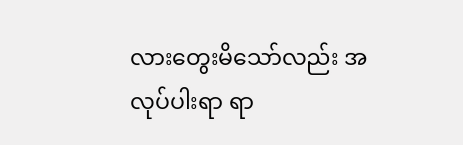လားတွေးမိသော်လည်း အလုပ်ပါးရာ ရာ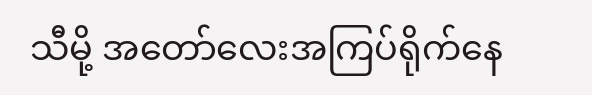သီမို့ အတော်လေးအကြပ်ရိုက်နေ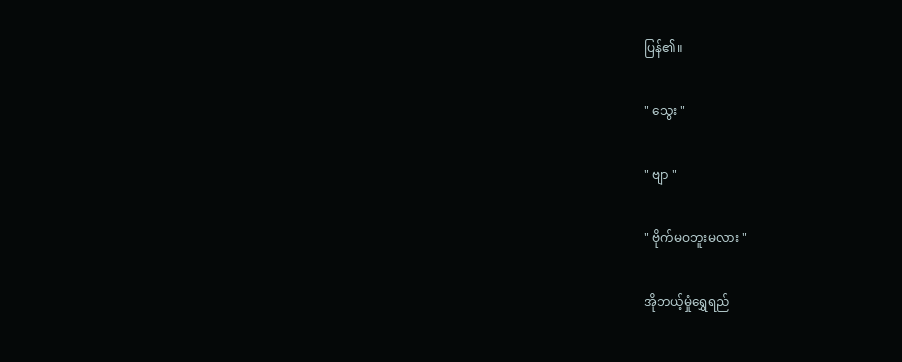ပြန်၏။

" သွေး "

" ဗျာ "

" ဗိုက်မဝဘူးမလား "

အိုဘယ့်မှုံရွှေရည်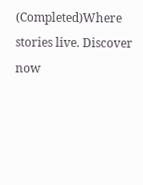(Completed)Where stories live. Discover now